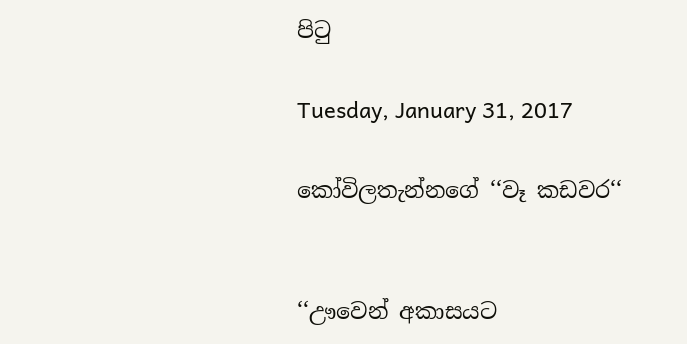පිටු

Tuesday, January 31, 2017

කෝවිලතැන්නගේ ‘‘වෑ කඩවර‘‘


‘‘ඌවෙන් අකාසයට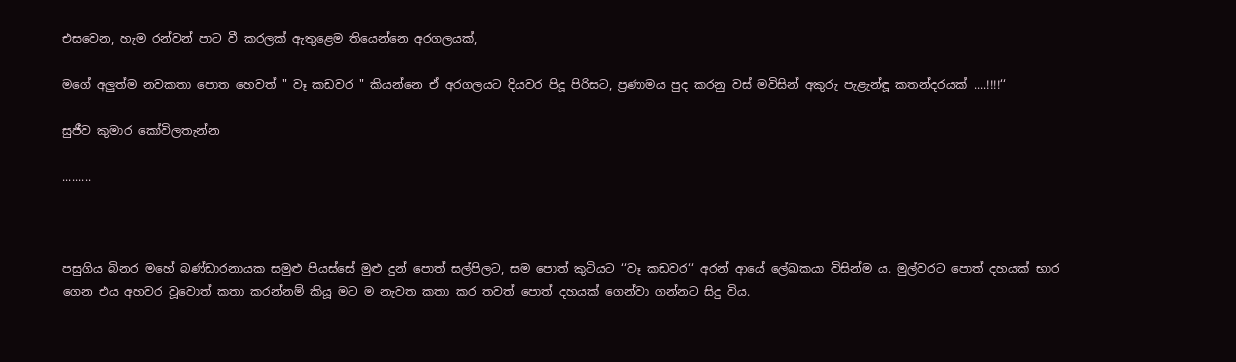එසවෙන, හැම රන්වන් පාට වී කරලක් ඇතුළෙම තියෙන්නෙ අරගලයක්,

මගේ අලුත්ම නවකතා පොත හෙවත් " වෑ කඩවර " කියන්නෙ ඒ අරගලයට දියවර පිදූ පිරිසට, ප්‍රණාමය පුද කරනු වස් මවිසින් අකුරු පැළැන්ඳූ කතන්දරයක් ....!!!!‘‘

සුජීව කුමාර කෝවිලතැන්න

.........



පසුගිය බිනර මහේ බණ්ඩාරනායක සමුළු පියස්සේ මුළු දුන් පොත් සල්පිලට, සම පොත් කුටියට ‘‘වෑ කඩවර‘‘ අරන් ආයේ ලේඛකයා විසින්ම ය. මුල්වරට පොත් දහයක් භාර ගෙන එය අහවර වූවොත් කතා කරන්නම් කියූ මට ම නැවත කතා කර තවත් පොත් දහයක් ගෙන්වා ගන්නට සිදු විය.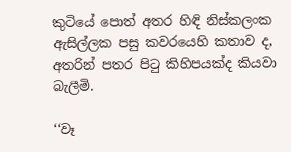කුටියේ පොත් අතර හිඳි නිස්කලංක ඇසිල්ලක පසු කවරයෙහි කතාව ද, අතරින් පතර පිටු කිහිපයක්ද කියවා බැලීමි.

‘‘වෑ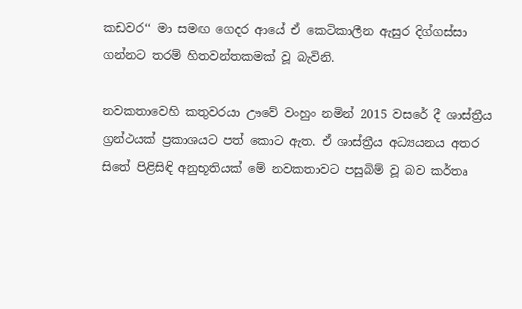කඩවර‘‘ මා සමඟ ගෙදර ආයේ ඒ කෙටිකාලීන ඇසුර දිග්ගස්සා ගන්නට තරම් හිතවන්තකමක් වූ බැවිනි.

නවකතාවෙහි කතුවරයා ඌවේ වංහුං නමින් 2015 වසරේ දී ශාස්ත්‍රීය ග්‍රන්ථයක් ප්‍රකාශයට පත් කොට ඇත. ඒ ශාස්ත්‍රීය අධ්‍යයනය අතර සිතේ පිළිසිඳි අනුභූතියක් මේ නවකතාවට පසුබිම් වූ බව කර්තෘ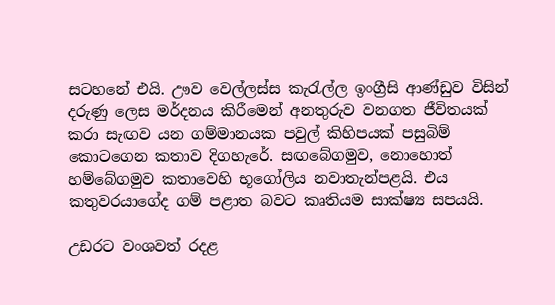සටහනේ එයි. ඌව වෙල්ලස්ස කැරැල්ල ඉංග්‍රීසි ආණ්ඩුව විසින් දරුණු ලෙස මර්දනය කිරීමෙන් අනතුරුව වනගත ජීවිතයක් කරා සැඟව යන ගම්මානයක පවුල් කිහිපයක් පසුබිම් කොටගෙන කතාව දිගහැරේ. සඟබේගමුව, නොහොත් හම්බේගමුව කතාවෙහි භූගෝලිය නවාතැන්පළයි. එය කතුවරයාගේද ගම් පළාත බවට කෘතියම සාක්ෂ්‍ය සපයයි.

උඩරට වංශවත් රදළ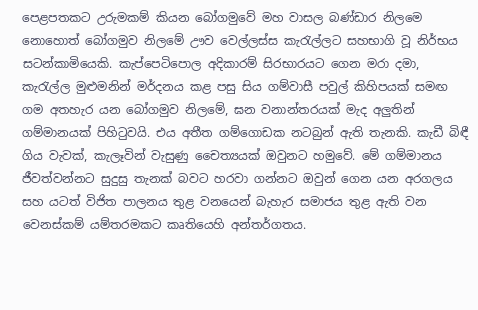පෙළපතකට උරුමකම් කියන බෝගමුවේ මහ වාසල බණ්ඩාර නිලමෙ නොහොත් බෝගමුව නිලමේ ඌව වෙල්ලස්ස කැරැල්ලට සහභාගි වූ නිර්භය සටන්කාමියෙකි. කැප්පෙටිපොල අදිකාරම් සිරභාරයට ගෙන මරා දමා, කැරැල්ල මුළුමනින් මර්දනය කළ පසු සිය ගම්වාසී පවුල් කිහිපයක් සමඟ ගම අතහැර යන බෝගමුව නිලමේ, ඝන වනාන්තරයක් මැද අලුතින් ගම්මානයක් පිහිටුවයි. එය අතීත ගම්ගොඩක නටබුන් ඇති තැනකි. කැඩී බිඳී ගිය වැවක්, කැලෑවින් වැසුණු චෛත්‍යයක් ඔවුනට හමුවේ. මේ ගම්මානය ජීවත්වන්නට සුදුසු තැනක් බවට හරවා ගන්නට ඔවුන් ගෙන යන අරගලය සහ යටත් විජිත පාලනය තුළ වනයෙන් බැහැර සමාජය තුළ ඇති වන වෙනස්කම් යම්තරමකට කෘතියෙහි අන්තර්ගතය.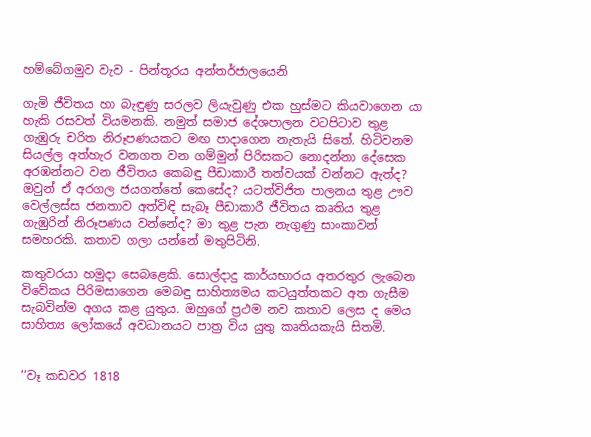හම්බේගමුව වැව - පින්තූරය අන්තර්ජාලයෙනි

ගැමි ජීවිතය හා බැඳුණු සරලව ලියැවුණු එක හුස්මට කියවාගෙන යා හැකි රසවත් වියමනකි. නමුත් සමාජ දේශපාලන වටපිටාව තුළ ගැඹුරු චරිත නිරූපණයකට මඟ පාදාගෙන නැතැයි සිතේ. හිටිවනම සියල්ල අත්හැර වනගත වන ගම්මුන් පිරිසකට නොදන්නා දේසෙක අරඹන්නට වන ජීවිතය කෙබඳු පීඩාකාරී තත්වයක් වන්නට ඇත්ද? ඔවුන් ඒ අරගල ජයගත්තේ කෙසේද? යටත්විජිත පාලනය තුළ ඌව වෙල්ලස්ස ජනතාව අත්විඳි සැබෑ පීඩාකාරී ජීවිතය කෘතිය තුළ ගැඹුරින් නිරූපණය වන්නේද? මා තුළ පැන නැගුණු සාංකාවන් සමහරකි. කතාව ගලා යන්නේ මතුපිටිනි.

කතුවරයා හමුදා සෙබළෙකි. සොල්දාදු කාර්යභාරය අතරතුර ලැබෙන විවේකය පිරිමසාගෙන මෙබඳු සාහිත්‍යමය කටයුත්තකට අත ගැසීම සැබවින්ම අගය කළ යුතුය. ඔහුගේ ප්‍රථම නව කතාව ලෙස ද මෙය සාහිත්‍ය ලෝකයේ අවධානයට පාත්‍ර විය යුතු කෘතියකැයි සිතමි.


‘‘වෑ කඩවර 1818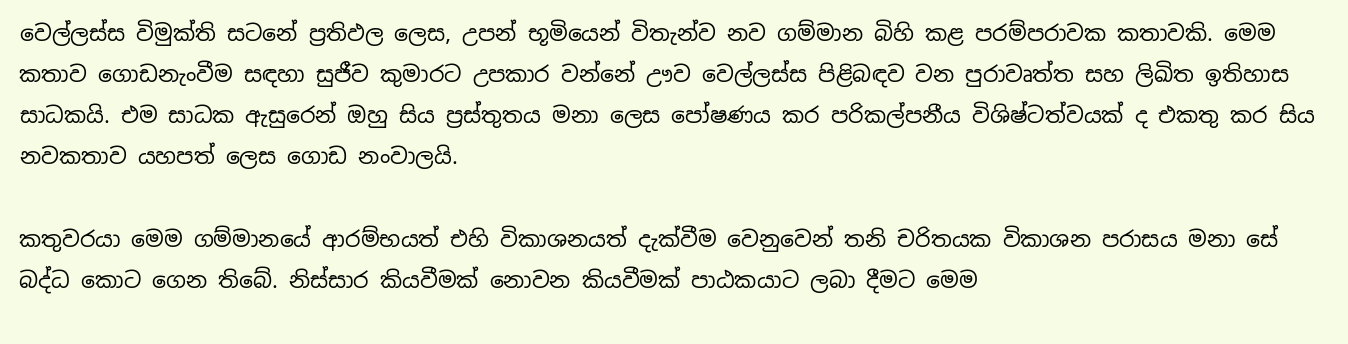වෙල්ලස්ස විමුක්ති සටනේ ප්‍රතිඵල ලෙස, උපන් භූමියෙන් විතැන්ව නව ගම්මාන බිහි කළ පරම්පරාවක කතාවකි. මෙම කතාව ගොඩනැංවීම සඳහා සුජීව කුමාරට උපකාර වන්නේ ඌව වෙල්ලස්ස පිළිබඳව වන පුරාවෘත්ත සහ ලිඛිත ඉතිහාස සාධකයි. එම සාධක ඇසුරෙන් ඔහු සිය ප්‍රස්තුතය මනා ලෙස පෝෂණය කර පරිකල්පනීය විශිෂ්ටත්වයක් ද එකතු කර සිය නවකතාව යහපත් ලෙස ගොඩ නංවාලයි.

කතුවරයා මෙම ගම්මානයේ ආරම්භයත් එහි විකාශනයත් දැක්වීම වෙනුවෙන් තනි චරිතයක විකාශන පරාසය මනා සේ බද්ධ කොට ගෙන තිබේ. නිස්සාර කියවීමක් නොවන කියවීමක් පාඨකයාට ලබා දීමට මෙම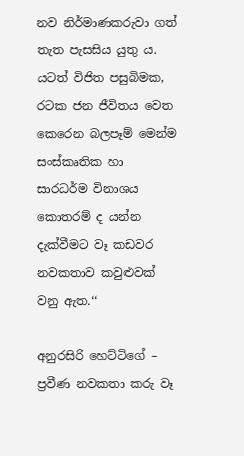නව නිර්මාණකරුවා ගත් තැත පැසසිය යුතු ය. යටත් විජිත පසුබිමක, රටක ජන ජීවිතය වෙත කෙරෙන බලපෑම් මෙන්ම සංස්කෘතික හා සාරධර්ම විනාශය කොතරම් ද යන්න දැක්වීමට වෑ කඩවර නවකතාව කවුළුවක් වනු ඇත.‘‘

අනුරසිරි හෙට්ටිගේ – ප්‍රවීණ නවකතා කරු වෑ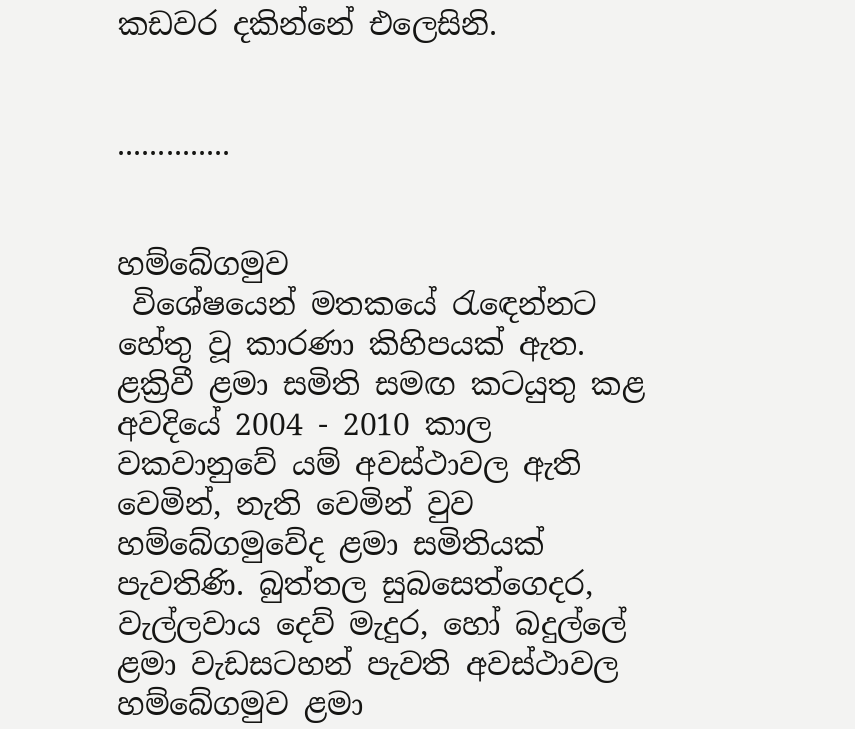කඩවර දකින්නේ එලෙසිනි.


..............


හම්බේගමුව
 විශේෂයෙන් මතකයේ රැඳෙන්නට හේතු වූ කාරණා කිහිපයක් ඇත. ළක්‍රිවී ළමා සමිති සමඟ කටයුතු කළ අවදියේ 2004 - 2010 කාල වකවානුවේ යම් අවස්ථාවල ඇති වෙමින්, නැති වෙමින් වුව හම්බේගමුවේද ළමා සමිතියක් පැවතිණි. බුත්තල සුබසෙත්ගෙදර, වැල්ලවාය දෙව් මැදුර, හෝ බදුල්ලේ ළමා වැඩසටහන් පැවති අවස්ථාවල හම්බේගමුව ළමා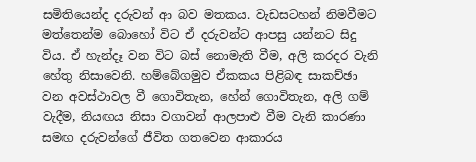සමිතියෙන්ද දරුවන් ආ බව මතකය. වැඩසටහන් නිමවීමට මත්තෙන්ම බොහෝ විට ඒ දරුවන්ට ආපසු යන්නට සිදු විය. ඒ හැන්දෑ වන විට බස් නොමැති වීම, අලි කරදර වැනි හේතු නිසාවෙනි. හම්බේගමුව ඒකකය පිළිබඳ සාකච්ඡා වන අවස්ථාවල වී ගොවිතැන, හේන් ගොවිතැන, අලි ගම් වැදීම, නියඟය නිසා වගාවන් ආලපාළු වීම වැනි කාරණා සමඟ දරුවන්ගේ ජීවිත ගතවෙන ආකාරය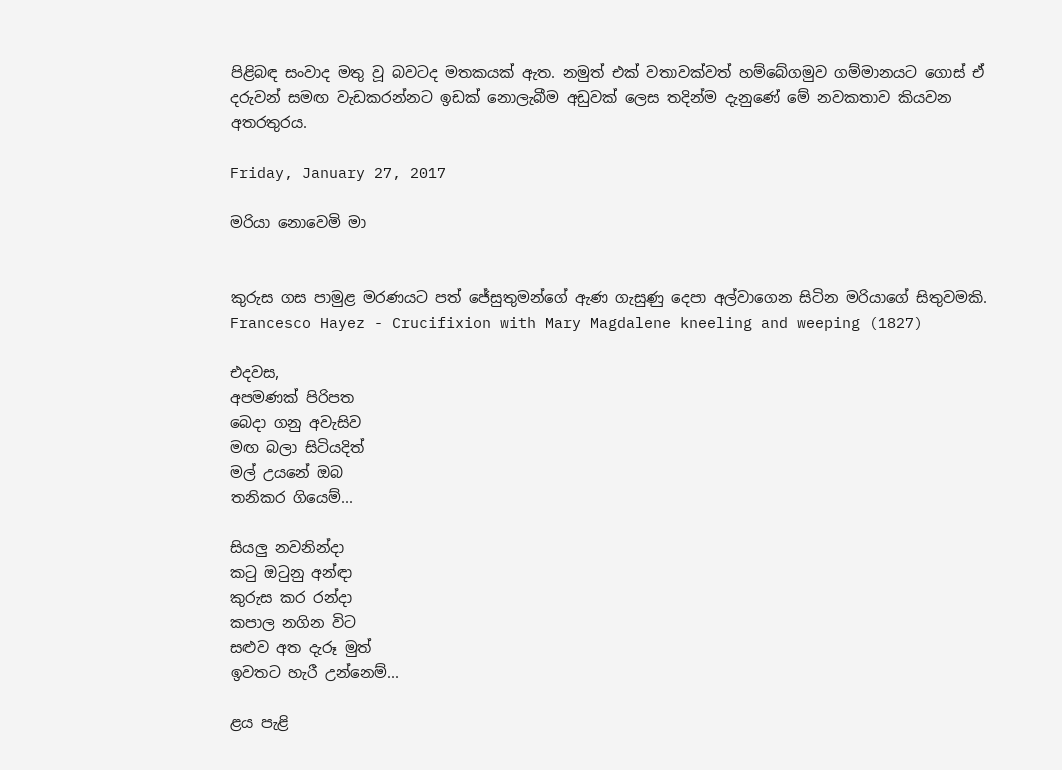පිළිබඳ සංවාද මතු වූ බවටද මතකයක් ඇත. නමුත් එක් වතාවක්වත් හම්බේගමුව ගම්මානයට ගොස් ඒ දරුවන් සමඟ වැඩකරන්නට ඉඩක් නොලැබීම අඩුවක් ලෙස තදින්ම දැනුණේ මේ නවකතාව කියවන අතරතුරය.

Friday, January 27, 2017

මරියා නොවෙමි මා


කුරුස ගස පාමුළ මරණයට පත් ජේසුතුමන්ගේ ඇණ ගැසුණු දෙපා අල්වාගෙන සිටින මරියාගේ සිතුවමකි.
Francesco Hayez - Crucifixion with Mary Magdalene kneeling and weeping (1827)

එදවස,
අපමණක් පිරිපත
බෙදා ගනු අවැසිව
මඟ බලා සිටියදිත්
මල් උයනේ ඔබ
තනිකර ගියෙම්...

සියලු නවනින්දා
කටු ඔටුනු අන්ඳා
කුරුස කර රන්දා
කපාල නගින විට
සළුව අත දැරූ මුත්
ඉවතට හැරී උන්නෙම්...

ළය පැළි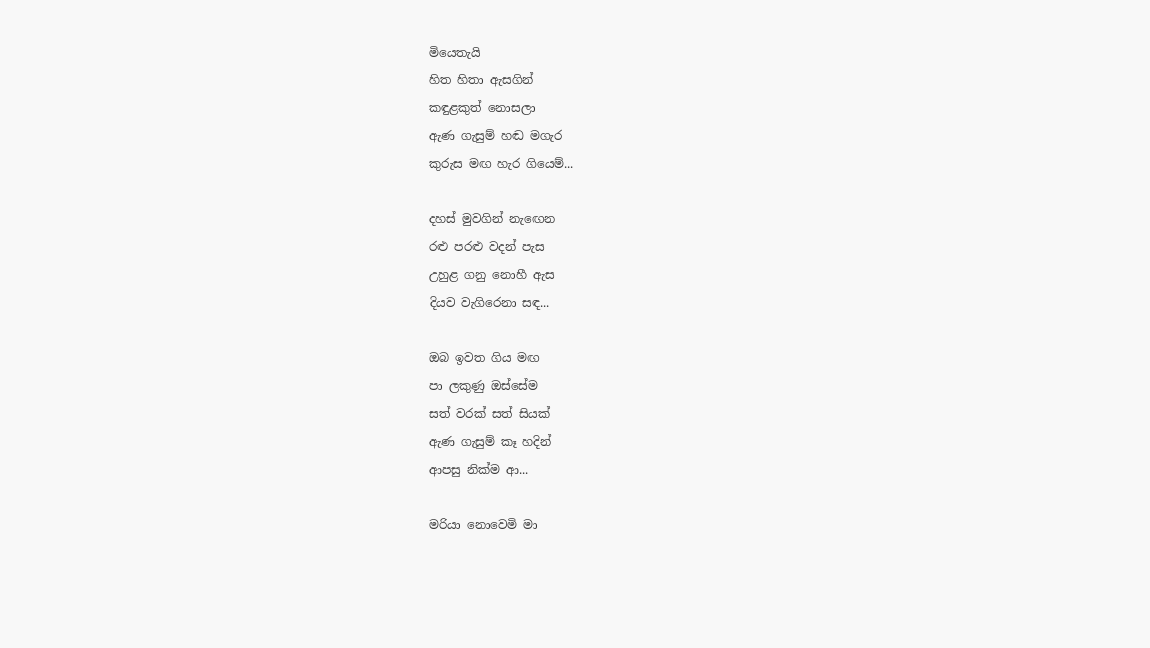මියෙතැයි
හිත හිතා ඇසගින්
කඳුළකුත් නොසලා
ඇණ ගැසුම් හඬ මගැර
කුරුස මඟ හැර ගියෙම්...

දහස් මුවගින් නැඟෙන
රළු පරළු වදන් පැස
උහුළ ගනු නොහී ඇස
දියව වැගිරෙනා සඳ...

ඔබ ඉවත ගිය මඟ
පා ලකුණු ඔස්සේම
සත් වරක් සත් සියක්
ඇණ ගැසුම් කෑ හදින්
ආපසු නික්ම ආ...

මරියා නොවෙමි මා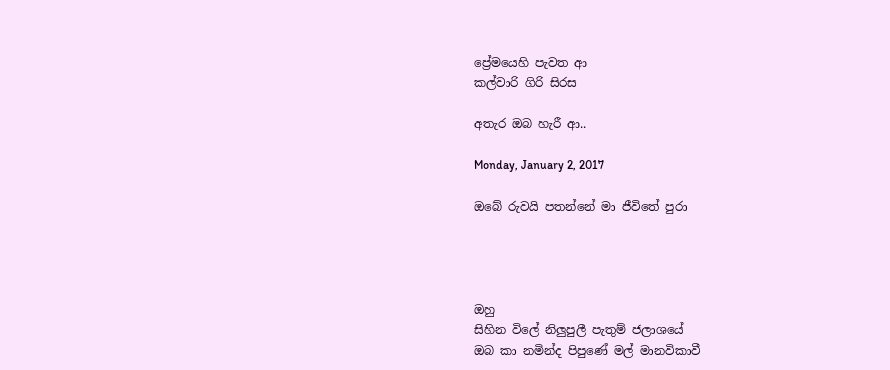ප්‍රේමයෙහි පැවත ආ
කල්වාරි ගිරි සිරස

අතැර ඔබ හැරී ආ..

Monday, January 2, 2017

ඔබේ රුවයි පතන්නේ මා ජීවිතේ පුරා




ඔහු
සිහින විලේ නිලුපුලී පැතුම් ජලාශයේ
ඔබ කා නමින්ද පිපුණේ මල් මානවිකාවී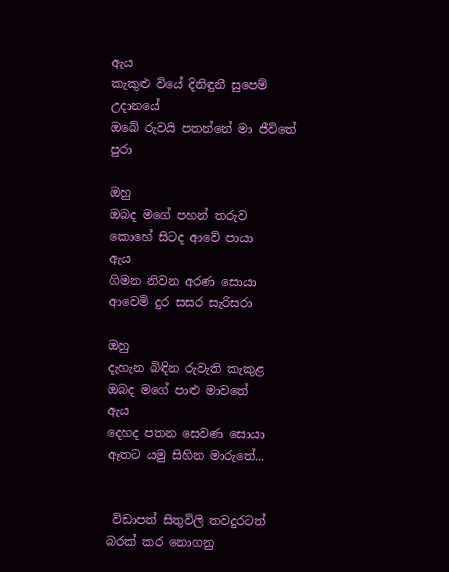ඇය
කැකුළු වියේ දිනිඳුනී සුපෙම් උදානයේ
ඔබේ රුවයි පතන්නේ මා ජීවිතේ පුරා

ඔහු
ඔබද මගේ පහන් තරුව
කොහේ සිටද ආවේ පායා
ඇය
ගිමන නිවන අරණ සොයා
ආවෙමි දුර සසර සැරිසරා

ඔහු
දැහැන බිඳින රුවැති කැකුළ
ඔබද මගේ පාළු මාවතේ
ඇය
දෙහද පතන සෙවණ සොයා
ඈතට යමු සිහින මාරුතේ...


 විඩාපත් සිතුවිලි තවදුරටත් බරක් කර නොගනු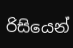රිසියෙන්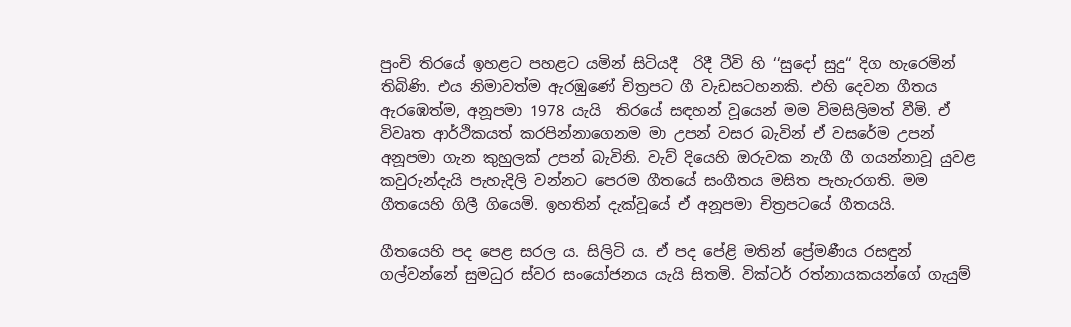පුංචි තිරයේ ඉහළට පහළට යමින් සිටියදී  රිදී ටීවි හි ‘‘සුදෝ සුදු‘‘ දිග හැරෙමින් තිබිණි. එය නිමාවත්ම ඇරඹුණේ චිත්‍රපට ගී වැඩසටහනකි. එහි දෙවන ගීතය ඇරඹෙත්ම, අනූපමා 1978 යැයි  තිරයේ සඳහන් වූයෙන් මම විමසිලිමත් වීමි. ඒ විවෘත ආර්ථිකයත් කරපින්නාගෙනම මා උපන් වසර බැවින් ඒ වසරේම උපන් අනූපමා ගැන කුහුලක් උපන් බැවිනි. වැව් දියෙහි ඔරුවක නැගී ගී ගයන්නාවූ යුවළ කවුරුන්දැයි පැහැදිලි වන්නට පෙරම ගීතයේ සංගීතය මසිත පැහැරගති. මම ගීතයෙහි ගිලී ගියෙමි. ඉහතින් දැක්වූයේ ඒ අනූපමා චිත්‍රපටයේ ගීතයයි.

ගීතයෙහි පද පෙළ සරල ය. සිලිටි ය. ඒ පද පේළි මතින් ප්‍රේමණීය රසඳුන් ගල්වන්නේ සුමධුර ස්වර සංයෝජනය යැයි සිතමි. වික්ටර් රත්නායකයන්ගේ ගැයුම්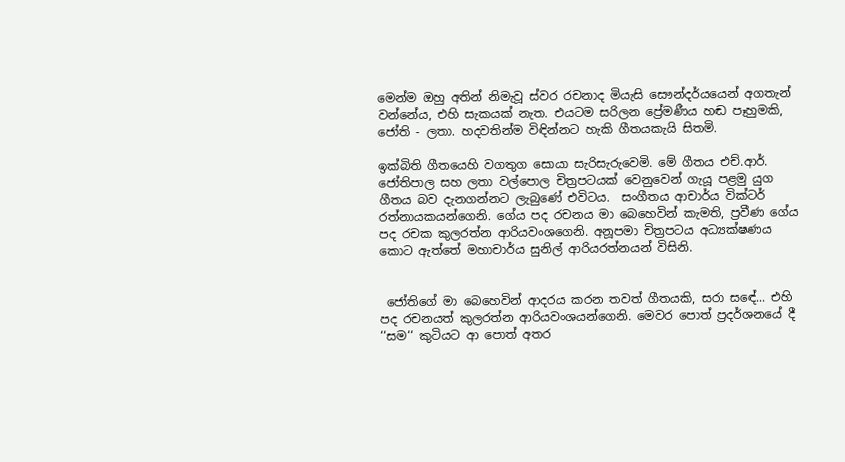මෙන්ම ඔහු අතින් නිමැවූ ස්වර රචනාද මියැසි සෞන්දර්යයෙන් අගතැන් වන්නේය, එහි සැකයක් නැත. එයටම සරිලන ප්‍රේමණීය හඬ පෑහුමකි, ජෝති - ලතා. හදවතින්ම විඳින්නට හැකි ගීතයකැයි සිතමි.

ඉක්බිති ගීතයෙහි වගතුග සොයා සැරිසැරුවෙමි. මේ ගීතය එච්.ආර්. ජෝතිපාල සහ ලතා වල්පොල චිත්‍රපටයක් වෙනුවෙන් ගැයූ පළමු යුග ගීතය බව දැනගන්නට ලැබුණේ එවිටය.  සංගීතය ආචාර්ය වික්ටර් රත්නායකයන්ගෙනි. ගේය පද රචනය මා බෙහෙවින් කැමති, ප්‍රවීණ ගේය පද රචක කුලරත්න ආරියවංශගෙනි. අනූපමා චිත්‍රපටය අධ්‍යක්ෂණය කොට ඇත්තේ මහාචාර්ය සුනිල් ආරියරත්නයන් විසිනි.


 ජෝතිගේ මා බෙහෙවින් ආදරය කරන තවත් ගීතයකි, සරා සඳේ... එහි පද රචනයත් කුලරත්න ආරියවංශයන්ගෙනි. මෙවර පොත් ප්‍රදර්ශනයේ දී ‘‘සම‘‘ කුටියට ආ පොත් අතර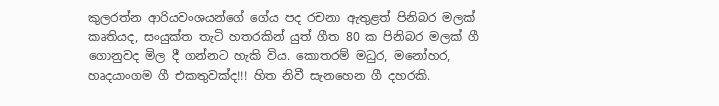කුලරත්න ආරියවංශයන්ගේ ගේය පද රචනා ඇතුළත් පිනිබර මලක් කෘතියද, සංයුක්ත තැටි හතරකින් යුත් ගීත 80 ක පිනිබර මලක් ගී ගොනුවද මිල දී ගන්නට හැකි විය. කොතරම් මධුර, මනෝහර, හෘදයාංගම ගී එකතුවක්ද!!! හිත නිවී සැනහෙන ගී දහරකි.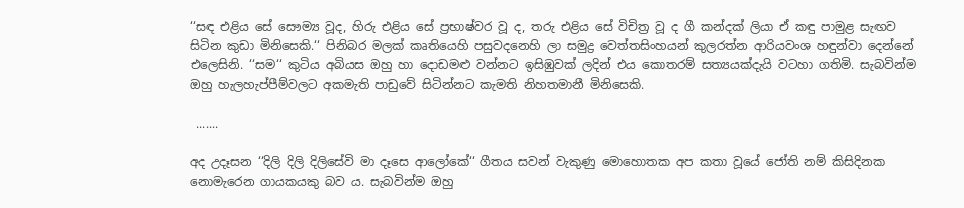‘‘සඳ එළිය සේ සෞම්‍ය වූද, හිරු එළිය සේ ප්‍රභාෂ්වර වූ ද, තරු එළිය සේ විචිත්‍ර වූ ද ගී කන්දක් ලියා ඒ කඳු පාමුළ සැඟව සිටින කුඩා මිනිසෙකි.‘‘ පිනිබර මලක් කෘතියෙහි පසුවදනෙහි ලා සමුද්‍ර වෙත්තසිංහයන් කුලරත්න ආරියවංශ හඳුන්වා දෙන්නේ එලෙසිනි. ‘‘සම‘‘ කුටිය අබියස ඔහු හා දොඩමළු වන්නට ඉසිඹුවක් ලදින් එය කොතරම් සත්‍යයක්දැයි වටහා ගතිමි. සැබවින්ම ඔහු හැලහැප්පීම්වලට අකමැති පාඩුවේ සිටින්නට කැමති නිහතමානී මිනිසෙකි.

 .......

අද උදෑසන ‘‘දිලි දිලි දිලිසේවි මා දෑසෙ ආලෝකේ‘‘ ගීතය සවන් වැකුණු මොහොතක අප කතා වූයේ ජෝති නම් කිසිදිනක නොමැරෙන ගායකයකු බව ය. සැබවින්ම ඔහු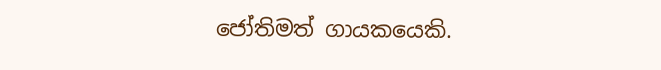ජෝතිමත් ගායකයෙකි.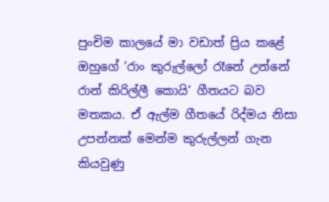පුංචිම කාලයේ මා වඩාත් ප්‍රිය කළේ ඔහුගේ ‘රාං කුරුල්ලෝ රෑනේ උන්නේ රාන් කිරිල්ලී කොයි‘ ගීතයට බව මතකය. ඒ ඇල්ම ගීතයේ රිද්මය නිසා උපන්නක් මෙන්ම කුරුල්ලන් ගැන කියවුණු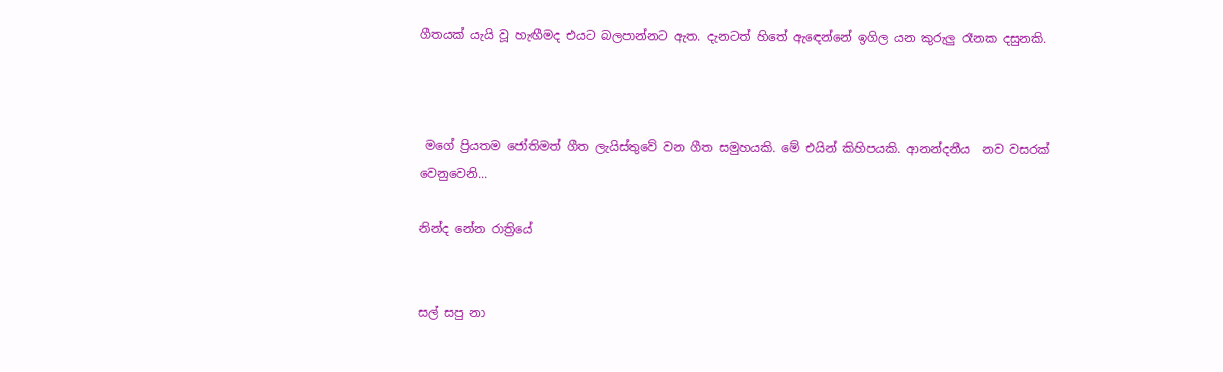ගීතයක් යැයි වූ හැඟීමද එයට බලපාන්නට ඇත. දැනටත් හිතේ ඇඳෙන්නේ ඉගිල යන කුරුලු රෑනක දසුනකි.



 මගේ ප්‍රියතම ජෝතිමත් ගීත ලැයිස්තුවේ වන ගීත සමුහයකි. මේ එයින් කිහිපයකි. ආනන්දනීය  නව වසරක් වෙනුවෙනි...

නින්ද නේන රාත්‍රියේ


සල් සපු නා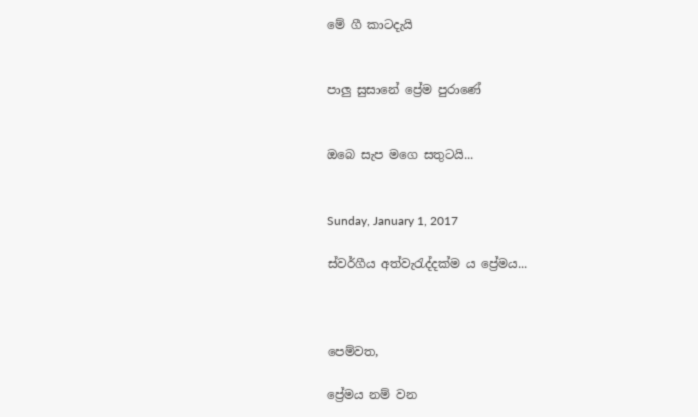මේ ගී කාටදැයි


පාලු සුසානේ ප්‍රේම පුරාණේ


ඔබෙ සැප මගෙ සතුටයි...


Sunday, January 1, 2017

ස්වර්ගීය අත්වැරැද්දක්ම ය ප්‍රේමය...



පෙම්වත,

ප්‍රේමය නම් වන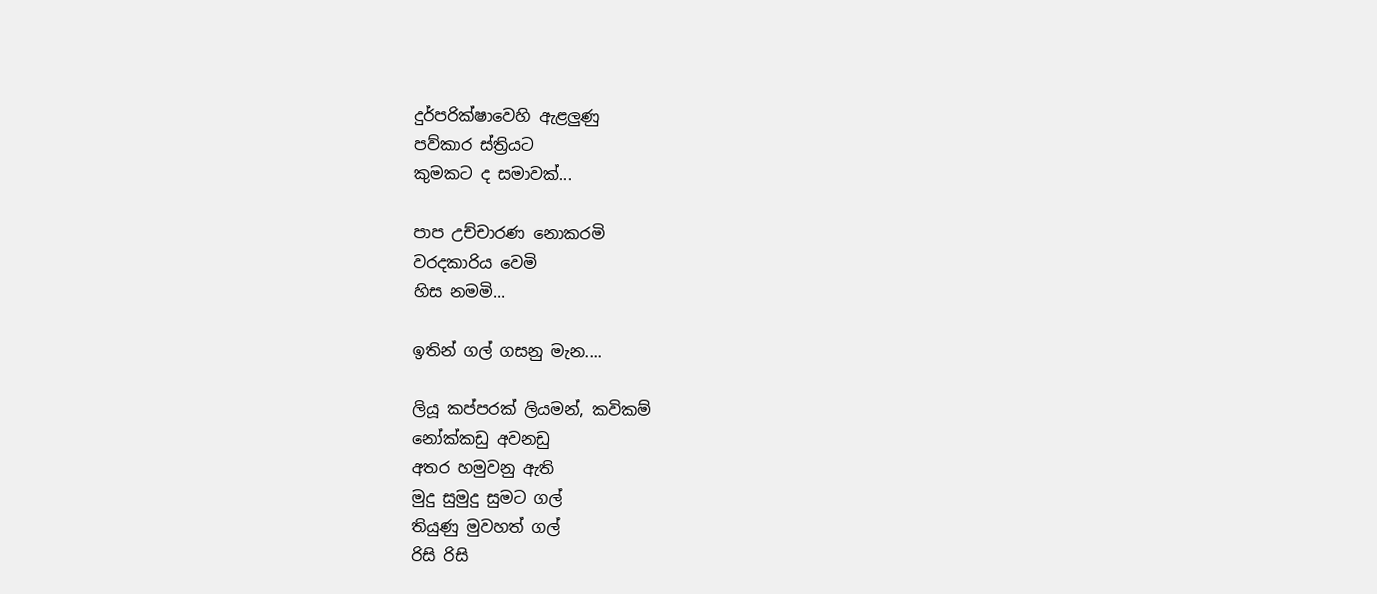දුර්පරික්ෂාවෙහි ඇළලුණු
පව්කාර ස්ත්‍රියට
කුමකට ද සමාවක්...

පාප උච්චාරණ නොකරමි
වරදකාරිය වෙමි
හිස නමමි...

ඉතින් ගල් ගසනු මැන....

ලියූ කප්පරක් ලියමන්, කවිකම්
නෝක්කඩු අවනඩු
අතර හමුවනු ඇති
මුදු සුමුදු සුමට ගල්
තියුණු මුවහත් ගල්
රිසි රිසි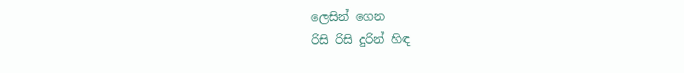ලෙසින් ගෙන
රිසි රිසි දුරින් හිඳ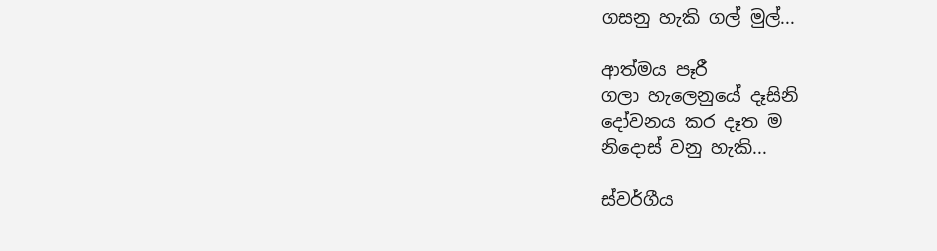ගසනු හැකි ගල් මුල්...

ආත්මය පෑරී
ගලා හැලෙනුයේ දෑසිනි
දෝවනය කර දෑත ම
නිදොස් වනු හැකි...

ස්වර්ගීය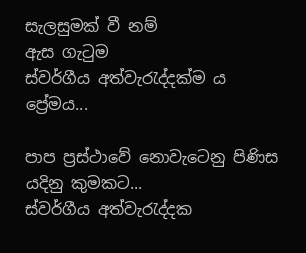සැලසුමක් වී නම්
ඇස ගැටුම
ස්වර්ගීය අත්වැරැද්දක්ම ය
ප්‍රේමය...

පාප ප්‍රස්ථාවේ නොවැටෙනු පිණිස
යදිනු කුමකට...
ස්වර්ගීය අත්වැරැද්දක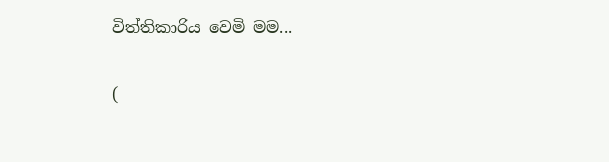විත්තිකාරිය වෙමි මම...

(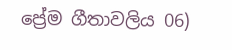ප්‍රේම ගීතාවලිය 06)